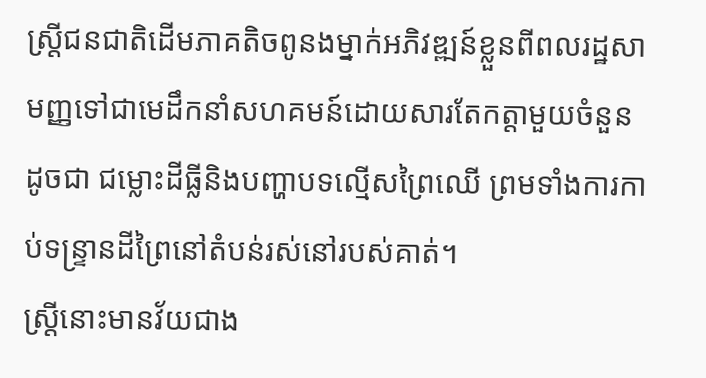ស្ត្រីជនជាតិដើមភាគតិចពូនងម្នាក់អភិវឌ្ឍន៍ខ្លួនពីពលរដ្ឋសាមញ្ញទៅជាមេដឹកនាំសហគមន៍ដោយសារតែកត្តាមួយចំនួនដូចជា ជម្លោះដីធ្លីនិងបញ្ហាបទល្មើសព្រៃឈើ ព្រមទាំងការកាប់ទន្ទ្រានដីព្រៃនៅតំបន់រស់នៅរបស់គាត់។
ស្ត្រីនោះមានវ័យជាង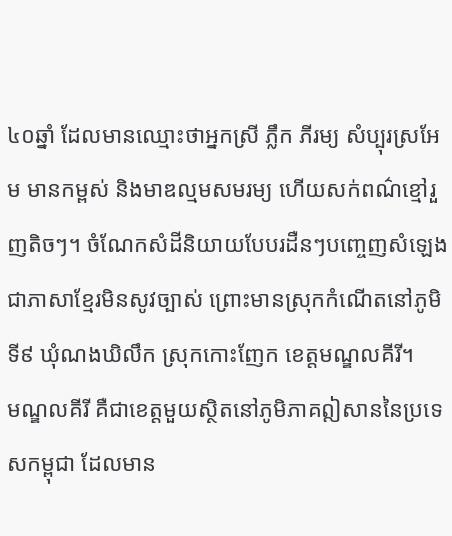៤០ឆ្នាំ ដែលមានឈ្មោះថាអ្នកស្រី ភ្លឹក ភីរម្យ សំប្បុរស្រអែម មានកម្ពស់ និងមាឌល្មមសមរម្យ ហើយសក់ពណ៌ខ្មៅរួញតិចៗ។ ចំណែកសំដីនិយាយបែបរដឺនៗបញ្ចេញសំឡេងជាភាសាខ្មែរមិនសូវច្បាស់ ព្រោះមានស្រុកកំណើតនៅភូមិទី៩ ឃុំណងឃិលឹក ស្រុកកោះញែក ខេត្តមណ្ឌលគីរី។
មណ្ឌលគីរី គឺជាខេត្តមួយសិ្ថតនៅភូមិភាគឦសាននៃប្រទេសកម្ពុជា ដែលមាន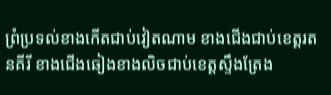ព្រំប្រទល់ខាងកើតជាប់វៀតណាម ខាងជើងជាប់ខេត្តរតនគីរី ខាងជើងឆៀងខាងលិចជាប់ខេត្តស្ទឹងត្រែង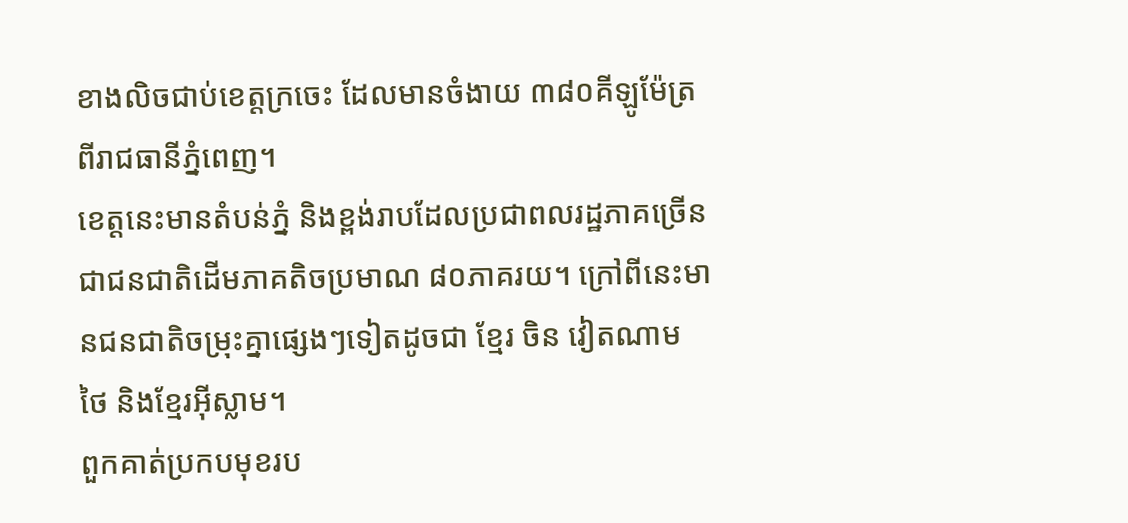ខាងលិចជាប់ខេត្តក្រចេះ ដែលមានចំងាយ ៣៨០គីឡូម៉ែត្រពីរាជធានីភ្នំពេញ។
ខេត្តនេះមានតំបន់ភ្នំ និងខ្ពង់រាបដែលប្រជាពលរដ្ឋភាគច្រើនជាជនជាតិដើមភាគតិចប្រមាណ ៨០ភាគរយ។ ក្រៅពីនេះមានជនជាតិចម្រុះគ្នាផេ្សងៗទៀតដូចជា ខែ្មរ ចិន វៀតណាម ថៃ និងខែ្មរអ៊ីស្លាម។
ពួកគាត់ប្រកបមុខរប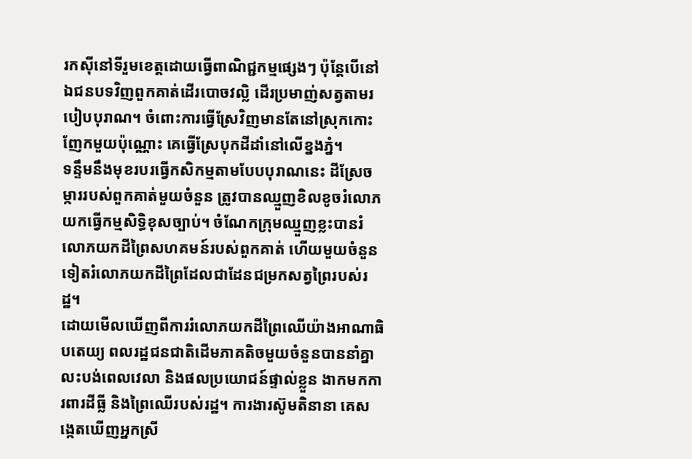រកស៊ីនៅទីរួមខេត្តដោយធ្វើពាណិជ្ជកម្មផ្សេងៗ ប៉ុន្ដែបើនៅឯជនបទវិញពួកគាត់ដើរបោចវល្លិ ដើរប្រមាញ់សត្វតាមរបៀបបុរាណ។ ចំពោះការធ្វើស្រែវិញមានតែនៅស្រុកកោះញែកមួយប៉ុណ្ណោះ គេធ្វើស្រែបុកដីដាំនៅលើខ្នងភ្នំ។
ទន្ទឹមនឹងមុខរបរធ្វើកសិកម្មតាមបែបបុរាណនេះ ដីស្រែចម្ការរបស់ពួកគាត់មួយចំនួន ត្រូវបានឈ្មួញខិលខូចរំលោភយកធ្វើកម្មសិទ្ធិខុសច្បាប់។ ចំណែកក្រុមឈ្មួញខ្លះបានរំលោភយកដីព្រៃសហគមន៍របស់ពួកគាត់ ហើយមួយចំនួនទៀតរំលោភយកដីព្រៃដែលជាដែនជម្រកសត្វព្រៃរបស់រដ្ឋ។
ដោយមើលឃើញពីការរំលោភយកដីព្រៃឈើយ៉ាងអាណាធិបតេយ្យ ពលរដ្ឋជនជាតិដើមភាគតិចមួយចំនួនបាននាំគ្នាលះបង់ពេលវេលា និងផលប្រយោជន៍ផ្ទាល់ខ្លួន ងាកមកការពារដីធ្លី និងព្រៃឈើរបស់រដ្ឋ។ ការងារស៊ូមតិនានា គេសង្កេតឃើញអ្នកស្រី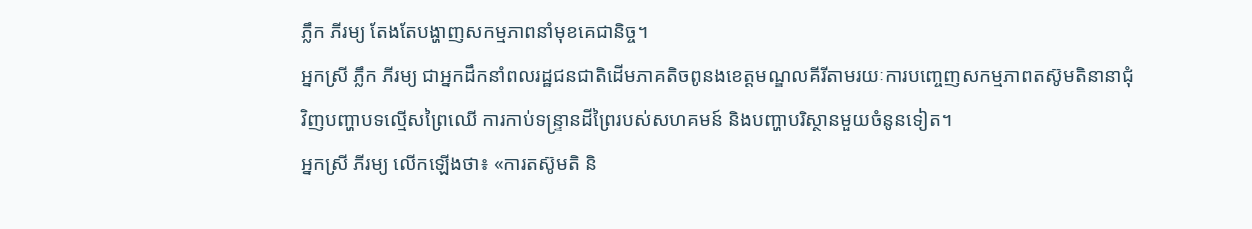ភ្លឹក ភីរម្យ តែងតែបង្ហាញសកម្មភាពនាំមុខគេជានិច្ច។
អ្នកស្រី ភ្លឹក ភីរម្យ ជាអ្នកដឹកនាំពលរដ្ឋជនជាតិដើមភាគតិចពូនងខេត្តមណ្ឌលគីរីតាមរយៈការបញ្ចេញសកម្មភាពតស៊ូមតិនានាជុំវិញបញ្ហាបទល្មើសព្រៃឈើ ការកាប់ទន្ទ្រានដីព្រៃរបស់សហគមន៍ និងបញ្ហាបរិស្ថានមួយចំនូនទៀត។
អ្នកស្រី ភីរម្យ លើកឡើងថា៖ «ការតស៊ូមតិ និ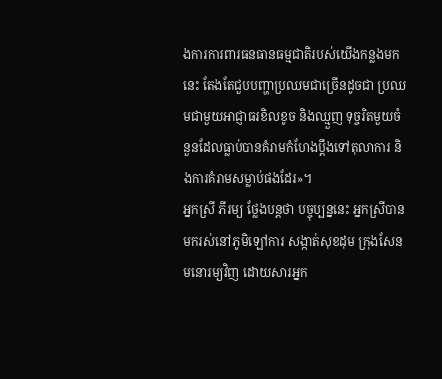ងការការពារធនធានធម្មជាតិរបស់យើងកន្លងមកនេះ តែងតែជួបបញ្ហាប្រឈមជាច្រើនដូចជា ប្រឈមជាមួយអាជ្ញាធរខិលខូច និងឈ្មួញ ទុច្ចរិតមួយចំនួនដែលធ្លាប់បានគំរាមកំហែងប្ដឹងទៅតុលាការ និងការគំរាមសម្លាប់ផងដែរ»។
អ្នកស្រី ភីរម្យ ថ្លែងបន្តថា បច្ចុប្បន្ននេះ អ្នកស្រីបានមករស់នៅភូមិឡៅការ សង្កាត់សុខដុម ក្រុងសែនមនោរម្យវិញ ដោយសារអ្នក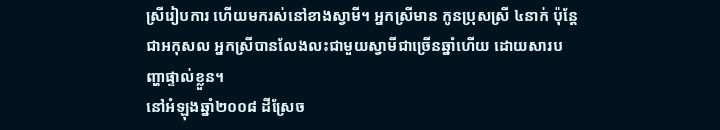ស្រីរៀបការ ហើយមករស់នៅខាងស្វាមី។ អ្នកស្រីមាន កូនប្រុសស្រី ៤នាក់ ប៉ុន្ដែជាអកុសល អ្នកស្រីបានលែងលះជាមួយស្វាមីជាច្រើនឆ្នាំហើយ ដោយសារបញ្ហាផ្ទាល់ខ្លួន។
នៅអំឡុងឆ្នាំ២០០៨ ដីស្រែច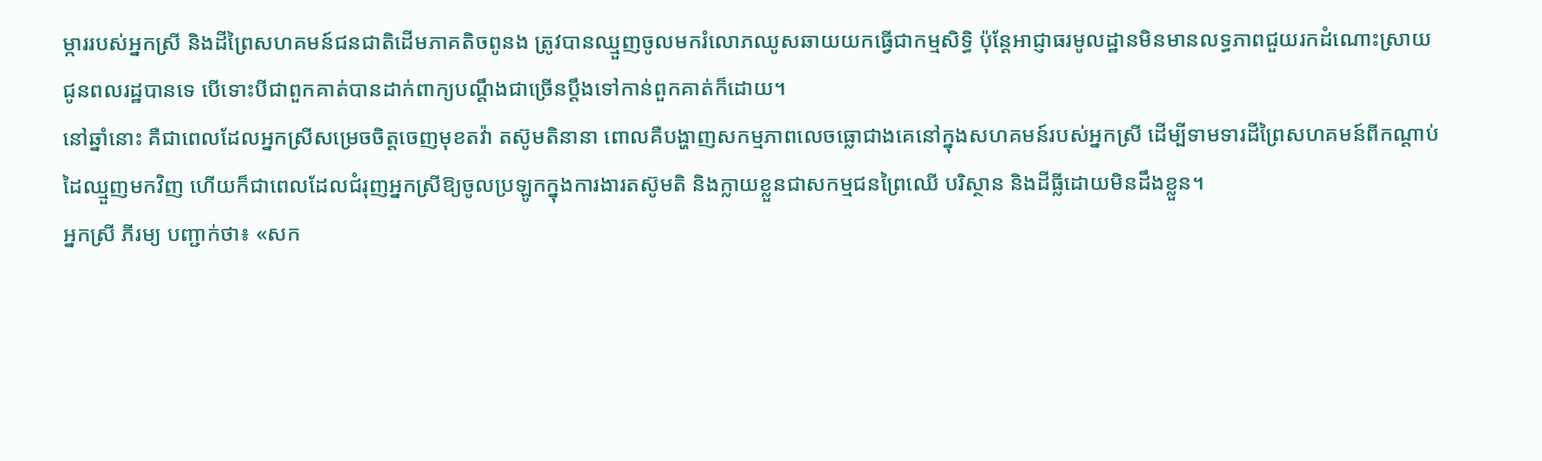ម្ការរបស់អ្នកស្រី និងដីព្រៃសហគមន៍ជនជាតិដើមភាគតិចពូនង ត្រូវបានឈ្មួញចូលមករំលោភឈូសឆាយយកធ្វើជាកម្មសិទ្ធិ ប៉ុន្ដែអាជ្ញាធរមូលដ្ឋានមិនមានលទ្ធភាពជួយរកដំណោះស្រាយជូនពលរដ្ឋបានទេ បើទោះបីជាពួកគាត់បានដាក់ពាក្យបណ្ដឹងជាច្រើនប្ដឹងទៅកាន់ពួកគាត់ក៏ដោយ។
នៅឆ្នាំនោះ គឺជាពេលដែលអ្នកស្រីសម្រេចចិត្តចេញមុខតវ៉ា តស៊ូមតិនានា ពោលគឺបង្ហាញសកម្មភាពលេចធ្លោជាងគេនៅក្នុងសហគមន៍របស់អ្នកស្រី ដើម្បីទាមទារដីព្រៃសហគមន៍ពីកណ្ដាប់ដៃឈ្មួញមកវិញ ហើយក៏ជាពេលដែលជំរុញអ្នកស្រីឱ្យចូលប្រឡូកក្នុងការងារតស៊ូមតិ និងក្លាយខ្លួនជាសកម្មជនព្រៃឈើ បរិស្ថាន និងដីធ្លីដោយមិនដឹងខ្លួន។
អ្នកស្រី ភីរម្យ បញ្ជាក់ថា៖ «សក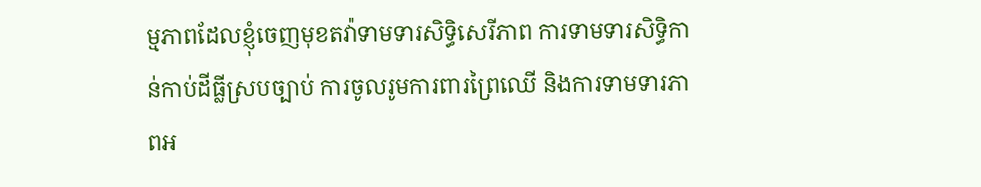ម្មភាពដែលខ្ញុំចេញមុខតវ៉ាទាមទារសិទ្ធិសេរីភាព ការទាមទារសិទ្ធិកាន់កាប់ដីធ្លីស្របច្បាប់ ការចូលរូមការពារព្រៃឈើ និងការទាមទារភាពអ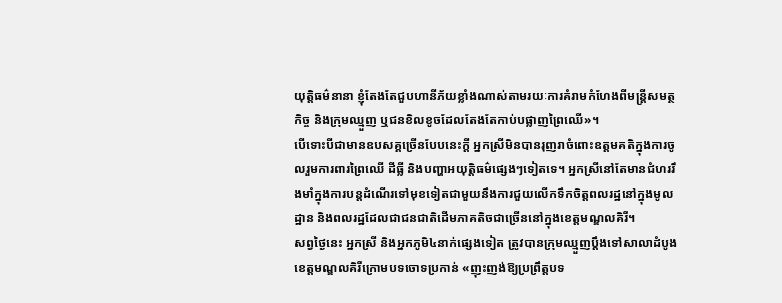យុត្តិធម៌នានា ខ្ញុំតែងតែជួបហានីភ័យខ្លាំងណាស់តាមរយៈការគំរាមកំហែងពីមន្រ្តីសមត្ថកិច្ច និងក្រុមឈ្មួញ ឬជនខិលខូចដែលតែងតែកាប់បផ្លាញព្រៃឈើ»។
បើទោះបីជាមានឧបសគ្គច្រើនបែបនេះក្ដី អ្នកស្រីមិនបានរុញរាចំពោះឧត្តមគតិក្នុងការចូលរួមការពារព្រៃឈើ ដីធ្លី និងបញ្ហាអយុត្តិធម៌ផ្សេងៗទៀតទេ។ អ្នកស្រីនៅតែមានជំហររឹងមាំក្នុងការបន្តដំណើរទៅមុខទៀតជាមួយនឹងការជួយលើកទឹកចិត្តពលរដ្ឋនៅក្នុងមូលដ្ឋាន និងពលរដ្ឋដែលជាជនជាតិដើមភាគតិចជាច្រើននៅក្នុងខេត្តមណ្ឌលគិរី។
សព្វថ្ងៃនេះ អ្នកស្រី និងអ្នកភូមិ៤នាក់ផ្សេងទៀត ត្រូវបានក្រុមឈ្មួញប្ដឹងទៅសាលាដំបូងខេត្តមណ្ឌលគិរីក្រោមបទចោទប្រកាន់ «ញុះញង់ឱ្យប្រព្រឹត្តបទ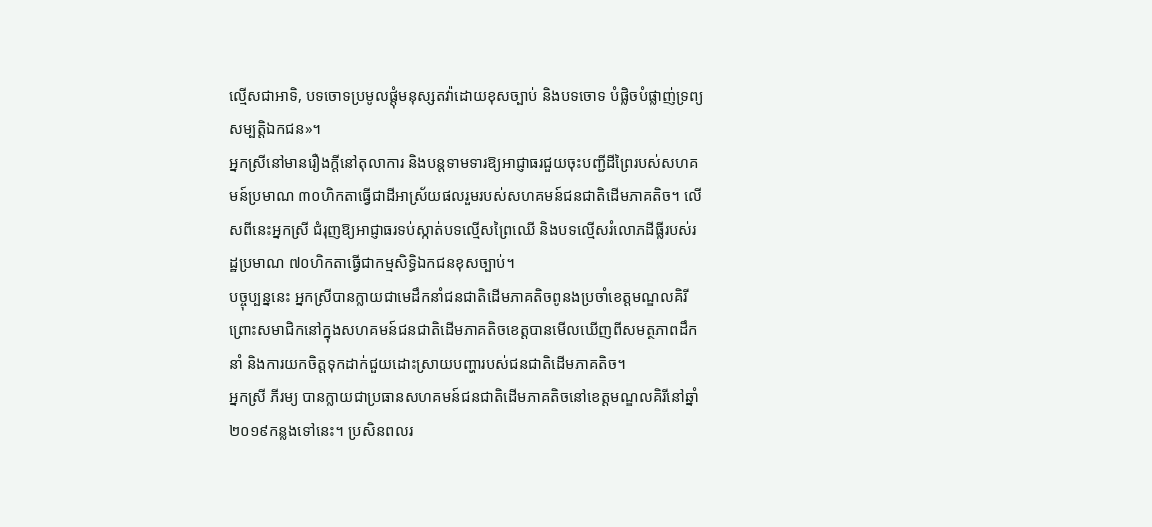ល្មើសជាអាទិ, បទចោទប្រមូលផ្ដុំមនុស្សតវ៉ាដោយខុសច្បាប់ និងបទចោទ បំផ្លិចបំផ្លាញ់ទ្រព្យសម្បត្តិឯកជន»។
អ្នកស្រីនៅមានរឿងក្ដីនៅតុលាការ និងបន្តទាមទារឱ្យអាជ្ញាធរជួយចុះបញ្ជីដីព្រៃរបស់សហគមន៍ប្រមាណ ៣០ហិកតាធ្វើជាដីអាស្រ័យផលរួមរបស់សហគមន៍ជនជាតិដើមភាគតិច។ លើសពីនេះអ្នកស្រី ជំរុញឱ្យអាជ្ញាធរទប់ស្កាត់បទល្មើសព្រៃឈើ និងបទល្មើសរំលោភដីធ្លីរបស់រដ្ឋប្រមាណ ៧០ហិកតាធ្វើជាកម្មសិទ្ធិឯកជនខុសច្បាប់។
បច្ចុប្បន្ននេះ អ្នកស្រីបានក្លាយជាមេដឹកនាំជនជាតិដើមភាគតិចពូនងប្រចាំខេត្តមណ្ឌលគិរី ព្រោះសមាជិកនៅក្នុងសហគមន៍ជនជាតិដើមភាគតិចខេត្តបានមើលឃើញពីសមត្ថភាពដឹកនាំ និងការយកចិត្តទុកដាក់ជួយដោះស្រាយបញ្ហារបស់ជនជាតិដើមភាគតិច។
អ្នកស្រី ភីរម្យ បានក្លាយជាប្រធានសហគមន៍ជនជាតិដើមភាគតិចនៅខេត្តមណ្ឌលគិរីនៅឆ្នាំ២០១៩កន្លងទៅនេះ។ ប្រសិនពលរ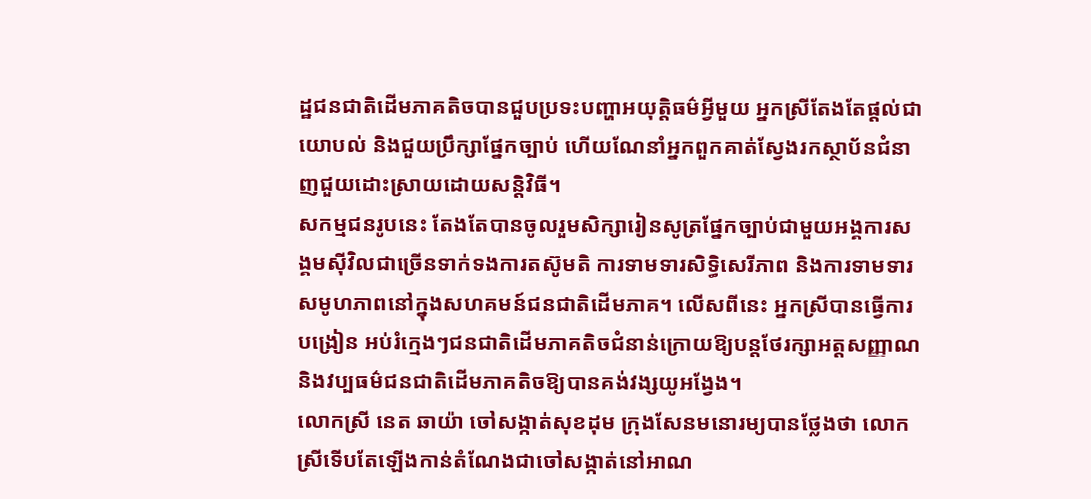ដ្ឋជនជាតិដើមភាគតិចបានជួបប្រទះបញ្ហាអយុត្តិធម៌អ្វីមួយ អ្នកស្រីតែងតែផ្ដល់ជាយោបល់ និងជួយប្រឹក្សាផ្នែកច្បាប់ ហើយណែនាំអ្នកពួកគាត់ស្វែងរកស្ថាប័នជំនាញជួយដោះស្រាយដោយសន្ដិវិធី។
សកម្មជនរូបនេះ តែងតែបានចូលរួមសិក្សារៀនសូត្រផ្នែកច្បាប់ជាមួយអង្គការសង្គមស៊ីវិលជាច្រើនទាក់ទងការតស៊ូមតិ ការទាមទារសិទ្ធិសេរីភាព និងការទាមទារសមូហភាពនៅក្នុងសហគមន៍ជនជាតិដើមភាគ។ លើសពីនេះ អ្នកស្រីបានធ្វើការបង្រៀន អប់រំក្មេងៗជនជាតិដើមភាគតិចជំនាន់ក្រោយឱ្យបន្តថែរក្សាអត្តសញ្ញាណ និងវប្បធម៌ជនជាតិដើមភាគតិចឱ្យបានគង់វង្សយូអង្វែង។
លោកស្រី នេត ឆាយ៉ា ចៅសង្កាត់សុខដុម ក្រុងសែនមនោរម្យបានថ្លែងថា លោកស្រីទើបតែឡើងកាន់តំណែងជាចៅសង្កាត់នៅអាណ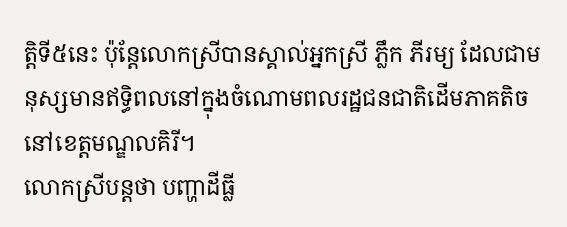ត្តិទី៥នេះ ប៉ុន្ដែលោកស្រីបានស្គាល់អ្នកស្រី ភ្លឹក ភីរម្យ ដែលជាមនុស្សមានឥទ្ធិពលនៅក្នុងចំណោមពលរដ្ឋជនជាតិដើមភាគតិចនៅខេត្តមណ្ឌលគិរី។
លោកស្រីបន្តថា បញ្ហាដីធ្លី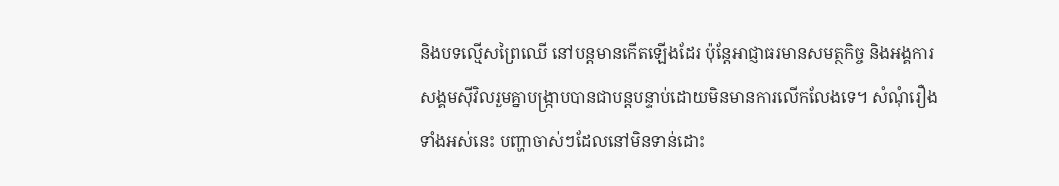និងបទល្មើសព្រៃឈើ នៅបន្តមានកើតឡើងដែរ ប៉ុន្ដែអាជ្ញាធរមានសមត្ថកិច្ច និងអង្គការសង្គមស៊ីវិលរួមគ្នាបង្ក្រាបបានជាបន្តបន្ទាប់ដោយមិនមានការលើកលែងទេ។ សំណុំរឿងទាំងអស់នេះ បញ្ហាចាស់ៗដែលនៅមិនទាន់ដោះ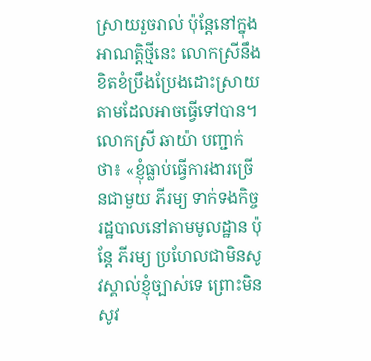ស្រាយរួចរាល់ ប៉ុន្ដែនៅក្នុងអាណត្តិថ្មីនេះ លោកស្រីនឹងខិតខំប្រឹងប្រែងដោះស្រាយតាមដែលអាចធ្វើទៅបាន។
លោកស្រី ឆាយ៉ា បញ្ជាក់ថា៖ «ខ្ញុំធ្លាប់ធ្វើការងារច្រើនជាមួយ ភីរម្យ ទាក់ទងកិច្ចរដ្ឋបាលនៅតាមមូលដ្ឋាន ប៉ុន្ដែ ភីរម្យ ប្រហែលជាមិនសូវស្គាល់ខ្ញុំច្បាស់ទេ ព្រោះមិនសូវ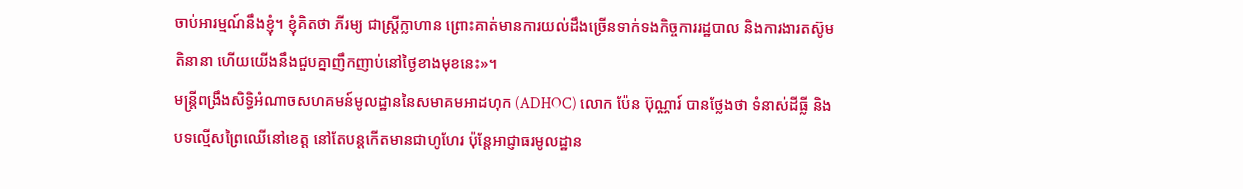ចាប់អារម្មណ៍នឹងខ្ញុំ។ ខ្ញុំគិតថា ភីរម្យ ជាស្រ្តីក្លាហាន ព្រោះគាត់មានការយល់ដឹងច្រើនទាក់ទងកិច្ចការរដ្ឋបាល និងការងារតស៊ូមតិនានា ហើយយើងនឹងជួបគ្នាញឹកញាប់នៅថ្ងៃខាងមុខនេះ»។
មន្ត្រីពង្រឹងសិទ្ធិអំណាចសហគមន៍មូលដ្ឋាននៃសមាគមអាដហុក (ADHOC) លោក ប៉ែន ប៊ុណ្ណារ៍ បានថ្លែងថា ទំនាស់ដីធ្លី និងបទល្មើសព្រៃឈើនៅខេត្ត នៅតែបន្តកើតមានជាហូហែរ ប៉ុន្ដែអាជ្ញាធរមូលដ្ឋាន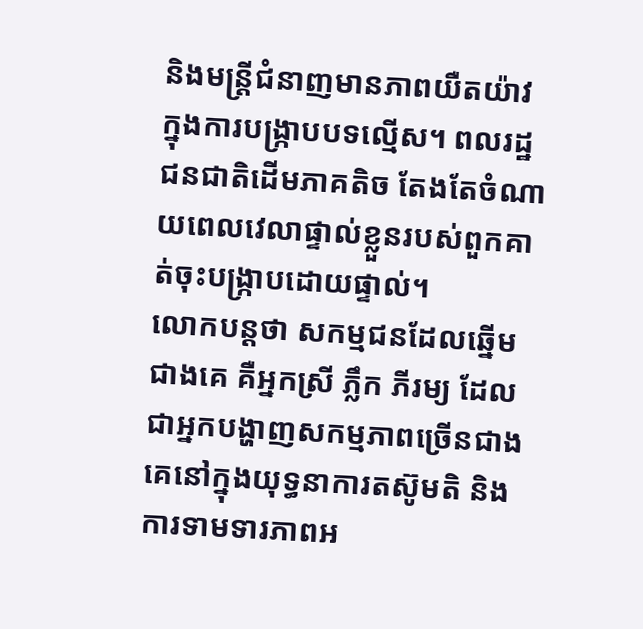និងមន្រ្តីជំនាញមានភាពយឺតយ៉ាវក្នុងការបង្រ្កាបបទល្មើស។ ពលរដ្ឋជនជាតិដើមភាគតិច តែងតែចំណាយពេលវេលាផ្ទាល់ខ្លួនរបស់ពួកគាត់ចុះបង្រ្កាបដោយផ្ទាល់។
លោកបន្តថា សកម្មជនដែលឆ្នើមជាងគេ គឺអ្នកស្រី ភ្លឹក ភីរម្យ ដែលជាអ្នកបង្ហាញសកម្មភាពច្រើនជាងគេនៅក្នុងយុទ្ធនាការតស៊ូមតិ និងការទាមទារភាពអ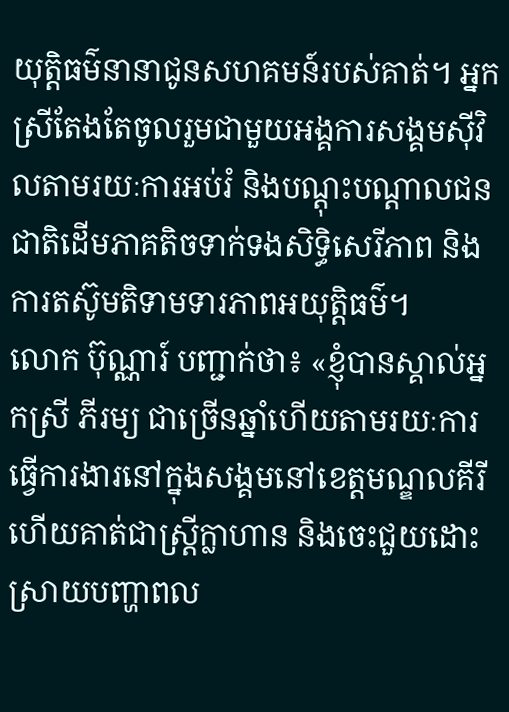យុត្តិធម៌នានាជូនសហគមន៍របស់គាត់។ អ្នកស្រីតែងតែចូលរួមជាមួយអង្គការសង្គមស៊ីវិលតាមរយៈការអប់រំ និងបណ្ដុះបណ្ដាលជនជាតិដើមភាគតិចទាក់ទងសិទ្ធិសេរីភាព និងការតស៊ូមតិទាមទារភាពអយុត្តិធម៌។
លោក ប៊ុណ្ណារ៍ បញ្ជាក់ថា៖ «ខ្ញុំបានស្គាល់អ្នកស្រី ភីរម្យ ជាច្រើនឆ្នាំហើយតាមរយៈការធ្វើការងារនៅក្នុងសង្គមនៅខេត្តមណ្ឌលគីរី ហើយគាត់ជាស្រ្តីក្លាហាន និងចេះជួយដោះស្រាយបញ្ហាពល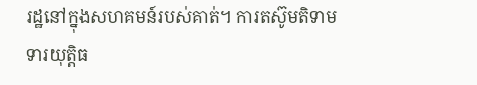រដ្ឋនៅក្នុងសហគមន៍របស់គាត់។ ការតស៊ូមតិទាមទារយុត្តិធ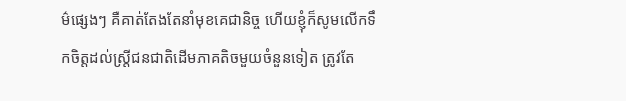ម៌ផ្សេងៗ គឺគាត់តែងតែនាំមុខគេជានិច្ច ហើយខ្ញុំក៏សូមលើកទឹកចិត្តដល់ស្រ្តីជនជាតិដើមភាគតិចមួយចំនួនទៀត ត្រូវតែ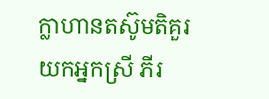ក្លាហានតស៊ូមតិគួរយកអ្នកស្រី ភីរ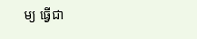ម្យ ធ្វើជា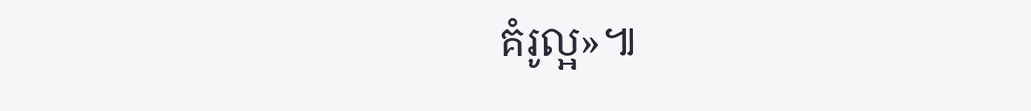គំរូល្អ»៕